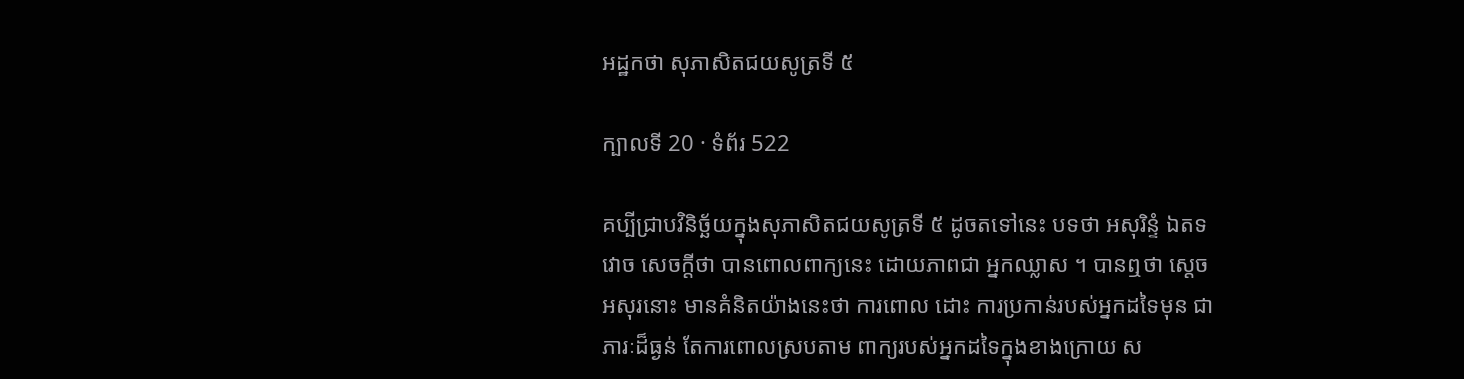អដ្ឋកថា សុភាសិតជយសូត្រទី ៥

ក្បាលទី 20 · ទំព័រ 522

គប្បីជ្រាបវិនិច្ឆ័យក្នុងសុភាសិតជយសូត្រទី ៥ ដូចតទៅនេះ បទថា អសុរិន្ទំ ឯតទវោច សេចក្តីថា បានពោលពាក្យនេះ ដោយភាពជា អ្នកឈ្លាស ។ បានឮថា ស្តេចអសុរនោះ មានគំនិតយ៉ាងនេះថា ការពោល ដោះ ការប្រកាន់របស់អ្នកដទៃមុន ជាភារៈដ៏ធ្ងន់ តែការពោលស្របតាម ពាក្យរបស់អ្នកដទៃក្នុងខាងក្រោយ ស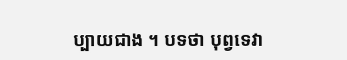ប្បាយជាង ។ បទថា បុព្វទេវា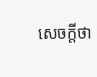សេចក្តីថា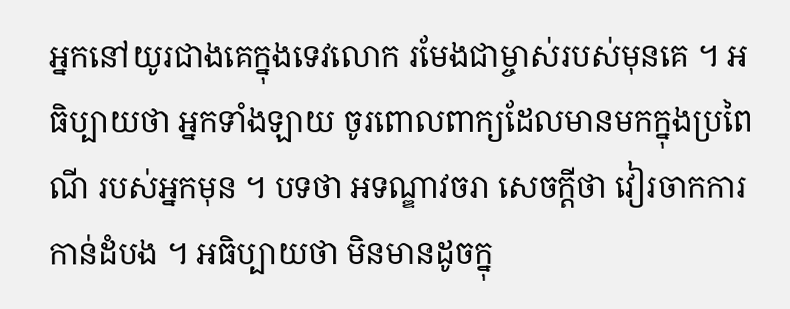អ្នកនៅយូរជាងគេក្នុងទេវលោក រមែងជាម្ចាស់របស់មុនគេ ។ អធិប្បាយថា អ្នកទាំងឡាយ ចូរពោលពាក្យដែលមានមកក្នុងប្រពៃណី របស់អ្នកមុន ។ បទថា អទណ្ឌាវចរា សេចក្តីថា វៀរចាកការកាន់ដំបង ។ អធិប្បាយថា មិនមានដូចក្នុ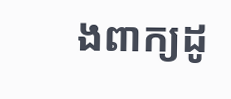ងពាក្យដូ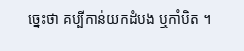ច្នេះថា គប្បីកាន់យកដំបង ឬកាំបិត ។